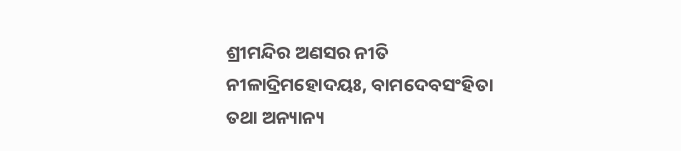ଶ୍ରୀମନ୍ଦିର ଅଣସର ନୀତି
ନୀଳାଦ୍ରିମହୋଦୟଃ, ବାମଦେବସଂହିତା ତଥା ଅନ୍ୟାନ୍ୟ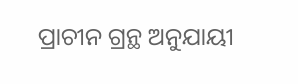ପ୍ରାଚୀନ ଗ୍ରନ୍ଥ ଅନୁଯାୟୀ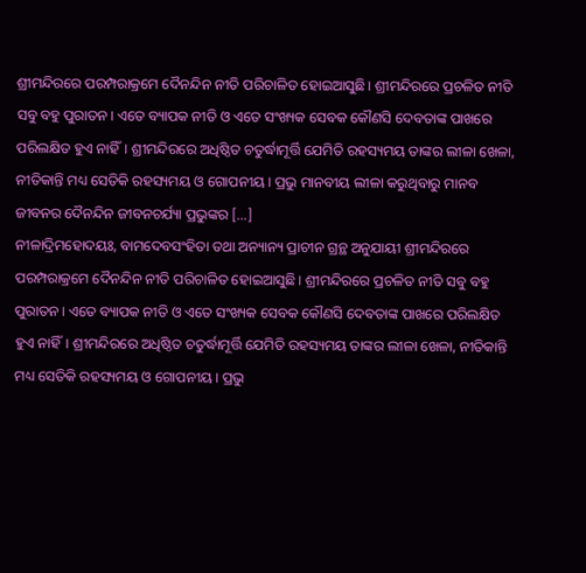ଶ୍ରୀମନ୍ଦିରରେ ପରମ୍ପରାକ୍ରମେ ଦୈନନ୍ଦିନ ନୀତି ପରିଚାଳିତ ହୋଇଆସୁଛି। ଶ୍ରୀମନ୍ଦିରରେ ପ୍ରଚଳିତ ନୀତି ସବୁ ବହୁ ପୁରାତନ। ଏତେ ବ୍ୟାପକ ନୀତି ଓ ଏତେ ସଂଖ୍ୟକ ସେବକ କୌଣସି ଦେବତାଙ୍କ ପାଖରେ ପରିଲକ୍ଷିତ ହୁଏ ନାହିଁ। ଶ୍ରୀମନ୍ଦିରରେ ଅଧିଷ୍ଠିତ ଚତୁର୍ଦ୍ଧାମୂର୍ତ୍ତି ଯେମିତି ରହସ୍ୟମୟ ତାଙ୍କର ଲୀଳା ଖେଳା, ନୀତିକାନ୍ତି ମଧ୍ୟ ସେତିକି ରହସ୍ୟମୟ ଓ ଗୋପନୀୟ। ପ୍ରଭୁ ମାନବୀୟ ଲୀଳା କରୁଥିବାରୁ ମାନବ ଜୀବନର ଦୈନନ୍ଦିନ ଜୀବନଚର୍ଯ୍ୟା ପ୍ରଭୁଙ୍କର […]
ନୀଳାଦ୍ରିମହୋଦୟଃ, ବାମଦେବସଂହିତା ତଥା ଅନ୍ୟାନ୍ୟ ପ୍ରାଚୀନ ଗ୍ରନ୍ଥ ଅନୁଯାୟୀ ଶ୍ରୀମନ୍ଦିରରେ ପରମ୍ପରାକ୍ରମେ ଦୈନନ୍ଦିନ ନୀତି ପରିଚାଳିତ ହୋଇଆସୁଛି। ଶ୍ରୀମନ୍ଦିରରେ ପ୍ରଚଳିତ ନୀତି ସବୁ ବହୁ ପୁରାତନ। ଏତେ ବ୍ୟାପକ ନୀତି ଓ ଏତେ ସଂଖ୍ୟକ ସେବକ କୌଣସି ଦେବତାଙ୍କ ପାଖରେ ପରିଲକ୍ଷିତ ହୁଏ ନାହିଁ। ଶ୍ରୀମନ୍ଦିରରେ ଅଧିଷ୍ଠିତ ଚତୁର୍ଦ୍ଧାମୂର୍ତ୍ତି ଯେମିତି ରହସ୍ୟମୟ ତାଙ୍କର ଲୀଳା ଖେଳା, ନୀତିକାନ୍ତି ମଧ୍ୟ ସେତିକି ରହସ୍ୟମୟ ଓ ଗୋପନୀୟ। ପ୍ରଭୁ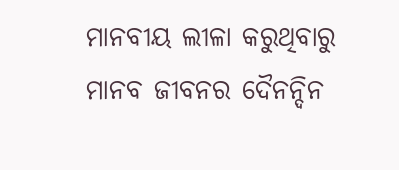ମାନବୀୟ ଲୀଳା କରୁଥିବାରୁ ମାନବ ଜୀବନର ଦୈନନ୍ଦିନ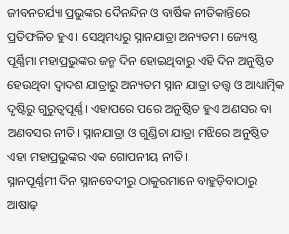ଜୀବନଚର୍ଯ୍ୟା ପ୍ରଭୁଙ୍କର ଦୈନନ୍ଦିନ ଓ ବାର୍ଷିକ ନୀତିକାନ୍ତିରେ ପ୍ରତିଫଳିତ ହୁଏ। ସେଥିମଧ୍ୟରୁ ସ୍ନାନଯାତ୍ରା ଅନ୍ୟତମ। ଜ୍ୟେଷ୍ଠ ପୂର୍ଣ୍ଣିମା ମହାପ୍ରଭୁଙ୍କର ଜନ୍ମ ଦିନ ହୋଇଥିବାରୁ ଏହି ଦିନ ଅନୁଷ୍ଠିତ ହେଉଥିବା ଦ୍ୱାଦଶ ଯାତ୍ରାରୁ ଅନ୍ୟତମ ସ୍ନାନ ଯାତ୍ରା ତତ୍ତ୍ୱ ଓ ଆଧ୍ୟାତ୍ମିକ ଦୃଷ୍ଟିରୁ ଗୁରୁତ୍ୱପୂର୍ଣ୍ଣ। ଏହାପରେ ପରେ ଅନୁଷ୍ଠିତ ହୁଏ ଅଣସର ବା ଅଣବସର ନୀତି। ସ୍ନାନଯାତ୍ରା ଓ ଗୁଣ୍ଡିଚା ଯାତ୍ରା ମଝିରେ ଅନୁଷ୍ଠିତ ଏହା ମହାପ୍ରଭୁଙ୍କର ଏକ ଗୋପନୀୟ ନୀତି।
ସ୍ନାନପୂର୍ଣ୍ଣମୀ ଦିନ ସ୍ନାନବେଦୀରୁ ଠାକୁରମାନେ ବାହୁଡ଼ିବାଠାରୁ ଆଷାଢ଼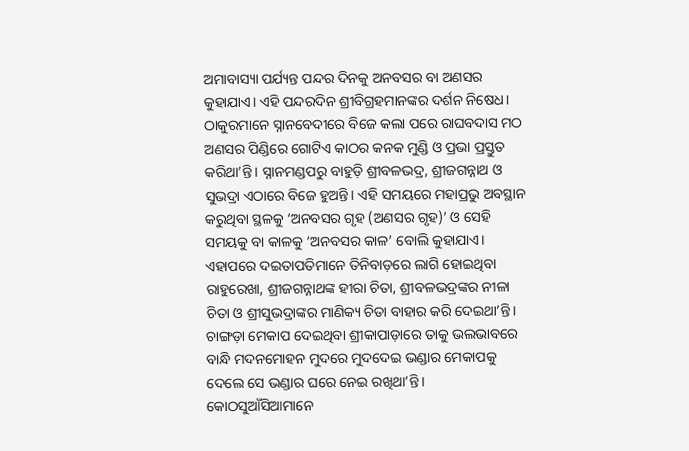ଅମାବାସ୍ୟା ପର୍ଯ୍ୟନ୍ତ ପନ୍ଦର ଦିନକୁ ଅନବସର ବା ଅଣସର କୁହାଯାଏ। ଏହି ପନ୍ଦରଦିନ ଶ୍ରୀବିଗ୍ରହମାନଙ୍କର ଦର୍ଶନ ନିଷେଧ। ଠାକୁରମାନେ ସ୍ନାନବେଦୀରେ ବିଜେ କଲା ପରେ ରାଘବଦାସ ମଠ ଅଣସର ପିଣ୍ଡିରେ ଗୋଟିଏ କାଠର କନକ ମୁଣ୍ଡି ଓ ପ୍ରଭା ପ୍ରସ୍ତୁତ କରିଥା’ନ୍ତି। ସ୍ନାନମଣ୍ଡପରୁ ବାହୁଡ଼ି ଶ୍ରୀବଳଭଦ୍ର, ଶ୍ରୀଜଗନ୍ନାଥ ଓ ସୁଭଦ୍ରା ଏଠାରେ ବିଜେ ହୁଅନ୍ତି। ଏହି ସମୟରେ ମହାପ୍ରଭୁ ଅବସ୍ଥାନ କରୁଥିବା ସ୍ଥଳକୁ ‘ଅନବସର ଗୃହ (ଅଣସର ଗୃହ)’ ଓ ସେହି ସମୟକୁ ବା କାଳକୁ ‘ଅନବସର କାଳ’ ବୋଲି କୁହାଯାଏ। ଏହାପରେ ଦଇତାପତିମାନେ ତିନିବାଡ଼ରେ ଲାଗି ହୋଇଥିବା ରାହୁରେଖା, ଶ୍ରୀଜଗନ୍ନାଥଙ୍କ ହୀରା ଚିତା, ଶ୍ରୀବଳଭଦ୍ରଙ୍କର ନୀଳା ଚିତା ଓ ଶ୍ରୀସୁଭଦ୍ରାଙ୍କର ମାଣିକ୍ୟ ଚିତା ବାହାର କରି ଦେଇଥା’ନ୍ତି। ଚାଙ୍ଗଡ଼ା ମେକାପ ଦେଇଥିବା ଶ୍ରୀକାପାଡ଼ାରେ ତାକୁ ଭଲଭାବରେ ବାନ୍ଧି ମଦନମୋହନ ମୁଦରେ ମୁଦଦେଇ ଭଣ୍ଡାର ମେକାପକୁ ଦେଲେ ସେ ଭଣ୍ଡାର ଘରେ ନେଇ ରଖିଥା’ନ୍ତି।
କୋଠସୁଆଁସିଆମାନେ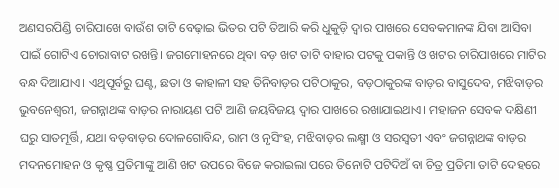ଅଣସରପିଣ୍ଡି ଚାରିପାଖେ ବାଉଁଶ ତାଟି ବେଢ଼ାଇ ଭିତର ପଟି ତିଆରି କରି ଧୁକୁଡ଼ି ଦ୍ୱାର ପାଖରେ ସେବକମାନଙ୍କ ଯିବା ଆସିବା ପାଇଁ ଗୋଟିଏ ଚୋରାବାଟ ରଖନ୍ତି। ଜଗମୋହନରେ ଥିବା ବଡ଼ ଖଟ ତାଟି ବାହାର ପଟକୁ ପକାନ୍ତି ଓ ଖଟର ଚାରିପାଖରେ ମାଟିର ବନ୍ଧ ଦିଆଯାଏ। ଏଥିପୂର୍ବରୁ ଘଣ୍ଟ, ଛତା ଓ କାହାଳୀ ସହ ତିନିବାଡ଼ର ପଟିଠାକୁର, ବଡ଼ଠାକୁରଙ୍କ ବାଡ଼ର ବାସୁଦେବ, ମଝିବାଡ଼ର ଭୁବନେଶ୍ୱରୀ, ଜଗନ୍ନାଥଙ୍କ ବାଡ଼ର ନାରାୟଣ ପଟି ଆଣି ଜୟବିଜୟ ଦ୍ୱାର ପାଖରେ ରଖାଯାଇଥାଏ। ମହାଜନ ସେବକ ଦକ୍ଷିଣୀ ଘରୁ ସାତମୂର୍ତ୍ତି, ଯଥା ବଡ଼ବାଡ଼ର ଦୋଳଗୋବିନ୍ଦ, ରାମ ଓ ନୃସିଂହ, ମଝିବାଡ଼ର ଲକ୍ଷ୍ମୀ ଓ ସରସ୍ୱତୀ ଏବଂ ଜଗନ୍ନାଥଙ୍କ ବାଡ଼ର ମଦନମୋହନ ଓ କୃଷ୍ଣ ପ୍ରତିମାଙ୍କୁ ଆଣି ଖଟ ଉପରେ ବିଜେ କରାଇଲା ପରେ ତିନୋଟି ପଟିଦିଅଁ ବା ଚିତ୍ର ପ୍ରତିମା ତାଟି ଦେହରେ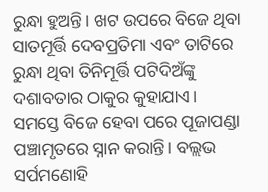ରୁନ୍ଧା ହୁଅନ୍ତି। ଖଟ ଉପରେ ବିଜେ ଥିବା ସାତମୂର୍ତ୍ତି ଦେବପ୍ରତିମା ଏବଂ ତାଟିରେ ରୁନ୍ଧା ଥିବା ତିନିମୂର୍ତ୍ତି ପଟିଦିଅଁଙ୍କୁ ଦଶାବତାର ଠାକୁର କୁହାଯାଏ। ସମସ୍ତେ ବିଜେ ହେବା ପରେ ପୂଜାପଣ୍ଡା ପଞ୍ଚାମୃତରେ ସ୍ନାନ କରାନ୍ତି। ବଲ୍ଲଭ ସର୍ପମଣୋହି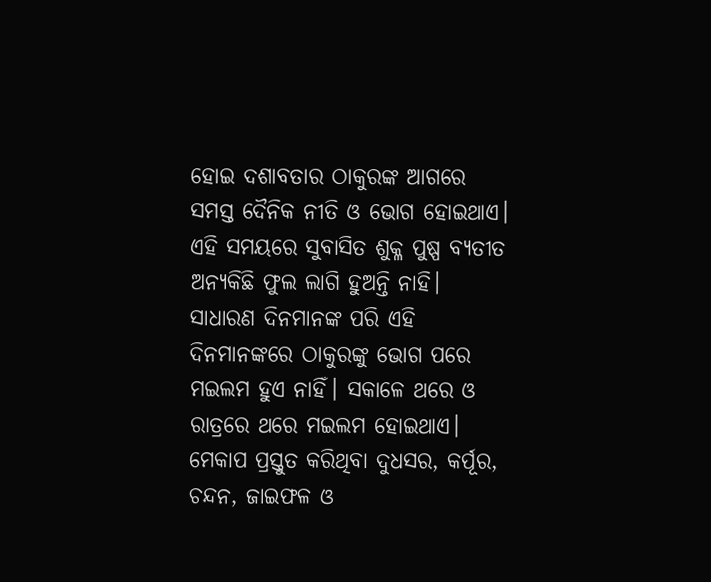ହୋଇ ଦଶାବତାର ଠାକୁରଙ୍କ ଆଗରେ ସମସ୍ତ ଦୈନିକ ନୀତି ଓ ଭୋଗ ହୋଇଥାଏ।
ଏହି ସମୟରେ ସୁବାସିତ ଶୁକ୍ଳ ପୁଷ୍ପ ବ୍ୟତୀତ ଅନ୍ୟକିଛି ଫୁଲ ଲାଗି ହୁଅନ୍ତି ନାହି। ସାଧାରଣ ଦିନମାନଙ୍କ ପରି ଏହି ଦିନମାନଙ୍କରେ ଠାକୁରଙ୍କୁ ଭୋଗ ପରେ ମଇଲମ ହୁଏ ନାହିଁ। ସକାଳେ ଥରେ ଓ ରାତ୍ରରେ ଥରେ ମଇଲମ ହୋଇଥାଏ। ମେକାପ ପ୍ରସ୍ତୁତ କରିଥିବା ଦୁଧସର, କର୍ପୂର, ଚନ୍ଦନ, ଜାଇଫଳ ଓ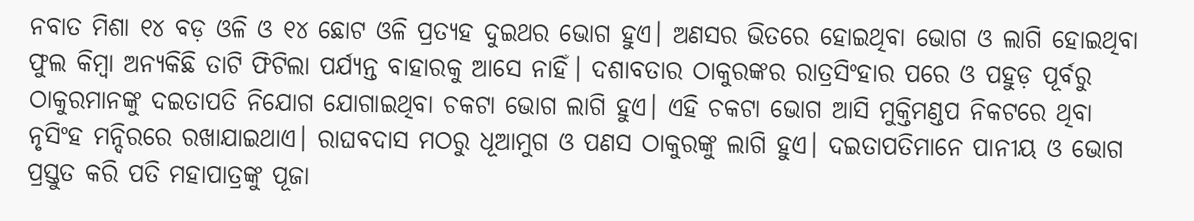ନବାତ ମିଶା ୧୪ ବଡ଼ ଓଳି ଓ ୧୪ ଛୋଟ ଓଳି ପ୍ରତ୍ୟହ ଦୁଇଥର ଭୋଗ ହୁଏ। ଅଣସର ଭିତରେ ହୋଇଥିବା ଭୋଗ ଓ ଲାଗି ହୋଇଥିବା ଫୁଲ କିମ୍ବା ଅନ୍ୟକିଛି ତାଟି ଫିଟିଲା ପର୍ଯ୍ୟନ୍ତ ବାହାରକୁ ଆସେ ନାହିଁ। ଦଶାବତାର ଠାକୁରଙ୍କର ରାତ୍ରସିଂହାର ପରେ ଓ ପହୁଡ଼ ପୂର୍ବରୁ ଠାକୁରମାନଙ୍କୁ ଦଇତାପତି ନିଯୋଗ ଯୋଗାଇଥିବା ଚକଟା ଭୋଗ ଲାଗି ହୁଏ। ଏହି ଚକଟା ଭୋଗ ଆସି ମୁକ୍ତିମଣ୍ଡପ ନିକଟରେ ଥିବା ନୃସିଂହ ମନ୍ଦିରରେ ରଖାଯାଇଥାଏ। ରାଘବଦାସ ମଠରୁ ଧୂଆମୁଗ ଓ ପଣସ ଠାକୁରଙ୍କୁ ଲାଗି ହୁଏ। ଦଇତାପତିମାନେ ପାନୀୟ ଓ ଭୋଗ ପ୍ରସ୍ତୁତ କରି ପତି ମହାପାତ୍ରଙ୍କୁ ପୂଜା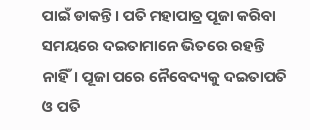ପାଇଁ ଡାକନ୍ତି। ପତି ମହାପାତ୍ର ପୂଜା କରିବା ସମୟରେ ଦଇତାମାନେ ଭିତରେ ରହନ୍ତି ନାହିଁ। ପୂଜା ପରେ ନୈବେଦ୍ୟକୁ ଦଇତାପତି ଓ ପତି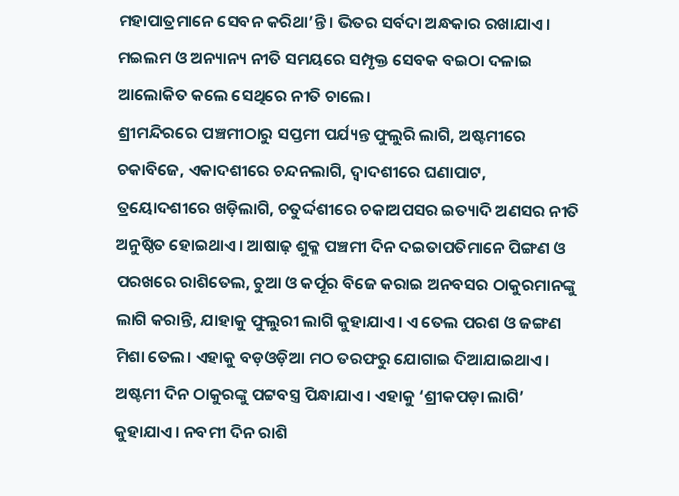ମହାପାତ୍ରମାନେ ସେବନ କରିଥା’ନ୍ତି। ଭିତର ସର୍ବଦା ଅନ୍ଧକାର ରଖାଯାଏ। ମଇଲମ ଓ ଅନ୍ୟାନ୍ୟ ନୀତି ସମୟରେ ସମ୍ପୃକ୍ତ ସେବକ ବଇଠା ଦଳାଇ ଆଲୋକିତ କଲେ ସେଥିରେ ନୀତି ଚାଲେ।
ଶ୍ରୀମନ୍ଦିରରେ ପଞ୍ଚମୀଠାରୁ ସପ୍ତମୀ ପର୍ଯ୍ୟନ୍ତ ଫୁଲୁରି ଲାଗି, ଅଷ୍ଟମୀରେ ଚକାବିଜେ, ଏକାଦଶୀରେ ଚନ୍ଦନଲାଗି, ଦ୍ୱାଦଶୀରେ ଘଣାପାଟ, ତ୍ରୟୋଦଶୀରେ ଖଡ଼ିଲାଗି, ଚତୁର୍ଦ୍ଦଶୀରେ ଚକାଅପସର ଇତ୍ୟାଦି ଅଣସର ନୀତି ଅନୁଷ୍ଠିତ ହୋଇଥାଏ। ଆଷାଢ଼ ଶୁକ୍ଳ ପଞ୍ଚମୀ ଦିନ ଦଇତାପତିମାନେ ପିଙ୍ଗଣ ଓ ପରଖରେ ରାଶିତେଲ, ଚୁଆ ଓ କର୍ପୂର ବିଜେ କରାଇ ଅନବସର ଠାକୁରମାନଙ୍କୁ ଲାଗି କରାନ୍ତି, ଯାହାକୁ ଫୁଲୁରୀ ଲାଗି କୁହାଯାଏ। ଏ ତେଲ ପରଶ ଓ ଜଙ୍ଗଣ ମିଶା ତେଲ। ଏହାକୁ ବଡ଼ଓଡ଼ିଆ ମଠ ତରଫରୁ ଯୋଗାଇ ଦିଆଯାଇଥାଏ। ଅଷ୍ଟମୀ ଦିନ ଠାକୁରଙ୍କୁ ପଟ୍ଟବସ୍ତ୍ର ପିନ୍ଧାଯାଏ। ଏହାକୁ ‘ଶ୍ରୀକପଡ଼ା ଲାଗି’ କୁହାଯାଏ। ନବମୀ ଦିନ ରାଶି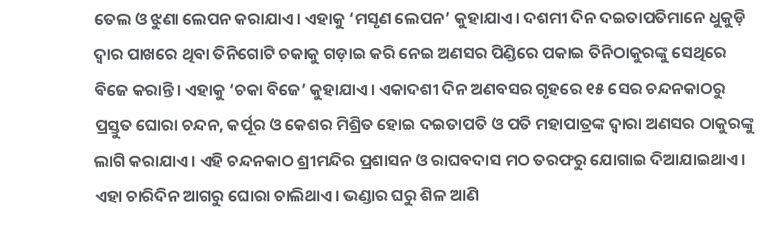ତେଲ ଓ ଝୁଣା ଲେପନ କରାଯାଏ। ଏହାକୁ ‘ମସୃଣ ଲେପନ’ କୁହାଯାଏ। ଦଶମୀ ଦିନ ଦଇତାପତିମାନେ ଧୁକୁଡ଼ି ଦ୍ୱାର ପାଖରେ ଥିବା ତିନିଗୋଟି ଚକାକୁ ଗଡ଼ାଇ କରି ନେଇ ଅଣସର ପିଣ୍ଡିରେ ପକାଇ ତିନିଠାକୁରଙ୍କୁ ସେଥିରେ ବିଜେ କରାନ୍ତି। ଏହାକୁ ‘ଚକା ବିଜେ’ କୁହାଯାଏ। ଏକାଦଶୀ ଦିନ ଅଣବସର ଗୃହରେ ୧୫ ସେର ଚନ୍ଦନକାଠରୁ ପ୍ରସ୍ତୁତ ଘୋରା ଚନ୍ଦନ, କର୍ପୂର ଓ କେଶର ମିଶ୍ରିତ ହୋଇ ଦଇତାପତି ଓ ପତି ମହାପାତ୍ରଙ୍କ ଦ୍ୱାରା ଅଣସର ଠାକୁରଙ୍କୁ ଲାଗି କରାଯାଏ। ଏହି ଚନ୍ଦନକାଠ ଶ୍ରୀମନ୍ଦିର ପ୍ରଶାସନ ଓ ରାଘବଦାସ ମଠ ତରଫରୁ ଯୋଗାଇ ଦିଆଯାଇଥାଏ। ଏହା ଚାରିଦିନ ଆଗରୁ ଘୋରା ଚାଲିଥାଏ। ଭଣ୍ଡାର ଘରୁ ଶିଳ ଆଣି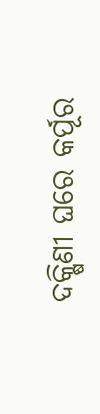ଦକ୍ଷିଣୀ ଘରେ କର୍ପୂର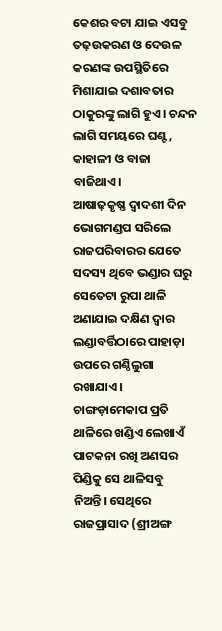କେଶର ବଟା ଯାଇ ଏସବୁ ତଢ଼ଉକରଣ ଓ ଦେଉଳ କରଣଙ୍କ ଉପସ୍ଥିତିରେ ମିଶାଯାଇ ଦଶାବତାର ଠାକୁରଙ୍କୁ ଲାଗି ହୁଏ। ଚନ୍ଦନ ଲାଗି ସମୟରେ ଘଣ୍ଟ, କାହାଳୀ ଓ ବାଜା ବାଜିଥାଏ।
ଆଷାଢ଼କୃଷ୍ଣ ଦ୍ୱାଦଶୀ ଦିନ ଭୋଗମଣ୍ଡପ ସରିଲେ ରାଜପରିବାରର ଯେତେ ସଦସ୍ୟ ଥିବେ ଭଣ୍ଡାର ଘରୁ ସେତେଟା ରୁପା ଥାଳି ଅଣାଯାଇ ଦକ୍ଷିଣ ଦ୍ୱାର ଲଣ୍ଡାବର୍ତ୍ତିଠାରେ ପାହାଡ଼ା ଉପରେ ଗଣ୍ଠିଲୁଗା ରଖାଯାଏ। ଚାଙ୍ଗଡ଼ାମେକାପ ପ୍ରତି ଥାଳିରେ ଖଣ୍ଡିଏ ଲେଖାଏଁ ପାଟକନା ରଖି ଅଣସର ପିଣ୍ଡିକୁ ସେ ଥାଳିସବୁ ନିଅନ୍ତି। ସେଥିରେ ରାଜପ୍ରାସାଦ (ଶ୍ରୀଅଙ୍ଗ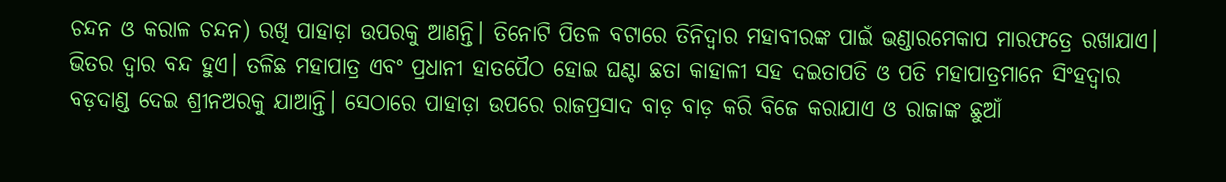ଚନ୍ଦନ ଓ କରାଳ ଚନ୍ଦନ) ରଖି ପାହାଡ଼ା ଉପରକୁ ଆଣନ୍ତି। ତିନୋଟି ପିତଳ ବଟାରେ ତିନିଦ୍ୱାର ମହାବୀରଙ୍କ ପାଇଁ ଭଣ୍ଡାରମେକାପ ମାରଫତ୍ରେ ରଖାଯାଏ। ଭିତର ଦ୍ୱାର ବନ୍ଦ ହୁଏ। ତଳିଛ ମହାପାତ୍ର ଏବଂ ପ୍ରଧାନୀ ହାତପୈଠ ହୋଇ ଘଣ୍ଟା ଛତା କାହାଳୀ ସହ ଦଇତାପତି ଓ ପତି ମହାପାତ୍ରମାନେ ସିଂହଦ୍ୱାର ବଡ଼ଦାଣ୍ଡ ଦେଇ ଶ୍ରୀନଅରକୁ ଯାଆନ୍ତି। ସେଠାରେ ପାହାଡ଼ା ଉପରେ ରାଜପ୍ରସାଦ ବାଡ଼ ବାଡ଼ କରି ବିଜେ କରାଯାଏ ଓ ରାଜାଙ୍କ ଛୁଆଁ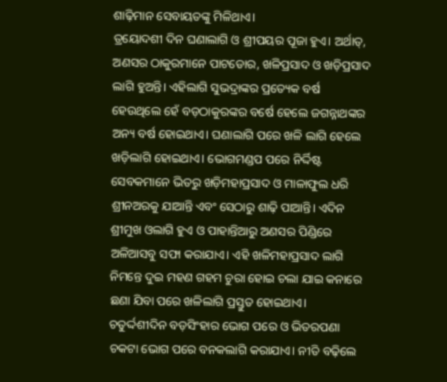ଶାଢ଼ିମାନ ସେବାୟତଙ୍କୁ ମିଳିଥାଏ।
ତ୍ରୟୋଦଶୀ ଦିନ ଘଣାଲାଗି ଓ ଶ୍ରୀପୟର ପୂଜା ହୁଏ। ଅର୍ଥାତ୍, ଅଣସର ଠାକୁରମାନେ ପାଟଡୋର, ଖଳିପ୍ରସାଦ ଓ ଖଡ଼ିପ୍ରସାଦ ଲାଗି ହୁଅନ୍ତି। ଏହିଲାଗି ସୁଭଦ୍ରାଙ୍କର ପ୍ରତ୍ୟେକ ବର୍ଷ ହେଉଥିଲେ ହେଁ ବଡ଼ଠାକୁରଙ୍କର ବର୍ଷେ ହେଲେ ଜଗନ୍ନାଥଙ୍କର ଅନ୍ୟ ବର୍ଷ ହୋଇଥାଏ। ଘଣାଲାଗି ପରେ ଖଳି ଲାଗି ହେଲେ ଖଡ଼ିଲାଗି ହୋଇଥାଏ। ଭୋଗମଣ୍ଡପ ପରେ ନିର୍ଦ୍ଦିଷ୍ଟ ସେବକମାନେ ଭିତରୁ ଖଡ଼ିମହାପ୍ରସାଦ ଓ ମାଳାଫୁଲ ଧରି ଶ୍ରୀନଅରକୁ ଯାଆନ୍ତି ଏବଂ ସେଠାରୁ ଶାଢ଼ି ପାଆନ୍ତି। ଏଦିନ ଶ୍ରୀମୁଖ ଓଲାଗି ହୁଏ ଓ ପାହାନ୍ତିଆରୁ ଅଣସର ପିଣ୍ଡିରେ ଅଳିଆସବୁ ସଫା କରାଯାଏ। ଏହି ଖଳିମହାପ୍ରସାଦ ଲାଗି ନିମନ୍ତେ ଦୁଇ ମହଣ ଗହମ ଚୁରା ହୋଇ ଚଲା ଯାଇ କନାରେ ଛଣା ଯିବା ପରେ ଖଳିଲାଗି ପ୍ରସ୍ତୁତ ହୋଇଥାଏ।
ଚତୁର୍ଦ୍ଦଶୀଦିନ ବଡ଼ସିଂହାର ଭୋଗ ପରେ ଓ ଭିତରପଣା ଚକଟା ଭୋଗ ପରେ ବନକଲାଗି କରାଯାଏ। ନୀତି ବଢ଼ିଲେ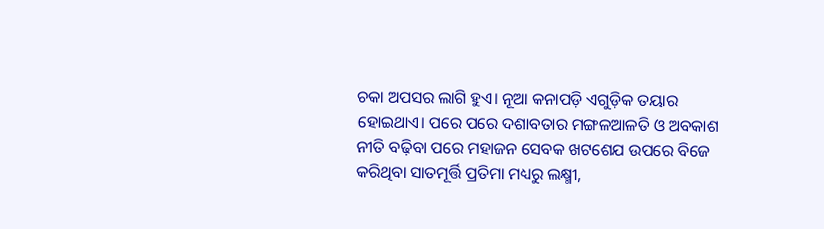ଚକା ଅପସର ଲାଗି ହୁଏ। ନୂଆ କନାପଡ଼ି ଏଗୁଡ଼ିକ ତୟାର ହୋଇଥାଏ। ପରେ ପରେ ଦଶାବତାର ମଙ୍ଗଳଆଳତି ଓ ଅବକାଶ ନୀତି ବଢ଼ିବା ପରେ ମହାଜନ ସେବକ ଖଟଶେଯ ଉପରେ ବିଜେ କରିଥିବା ସାତମୂର୍ତ୍ତି ପ୍ରତିମା ମଧ୍ୟରୁ ଲକ୍ଷ୍ମୀ,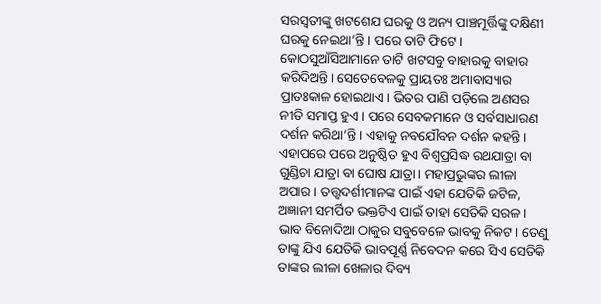ସରସ୍ୱତୀଙ୍କୁ ଖଟଶେଯ ଘରକୁ ଓ ଅନ୍ୟ ପାଞ୍ଚମୂର୍ତ୍ତିଙ୍କୁ ଦକ୍ଷିଣୀ ଘରକୁ ନେଇଥା’ନ୍ତି। ପରେ ତାଟି ଫିଟେ। କୋଠସୁଆଁସିଆମାନେ ତାଟି ଖଟସବୁ ବାହାରକୁ ବାହାର କରିଦିଅନ୍ତି। ସେତେବେଳକୁ ପ୍ରାୟତଃ ଅମାବାସ୍ୟାର ପ୍ରାତଃକାଳ ହୋଇଥାଏ। ଭିତର ପାଣି ପଡ଼ିଲେ ଅଣସର ନୀତି ସମାପ୍ତ ହୁଏ। ପରେ ସେବକମାନେ ଓ ସର୍ବସାଧାରଣ ଦର୍ଶନ କରିଥା’ନ୍ତି। ଏହାକୁ ନବଯୌବନ ଦର୍ଶନ କହନ୍ତି।
ଏହାପରେ ପରେ ଅନୁଷ୍ଠିତ ହୁଏ ବିଶ୍ୱପ୍ରସିଦ୍ଧ ରଥଯାତ୍ରା ବା ଗୁଣ୍ଡିଚା ଯାତ୍ରା ବା ଘୋଷ ଯାତ୍ରା। ମହାପ୍ରଭୁଙ୍କର ଲୀଳା ଅପାର। ତତ୍ତ୍ୱଦର୍ଶୀମାନଙ୍କ ପାଇଁ ଏହା ଯେତିକି ଜଟିଳ, ଅଜ୍ଞାନୀ ସମର୍ପିତ ଭକ୍ତଟିଏ ପାଇଁ ତାହା ସେତିକି ସରଳ। ଭାବ ବିନୋଦିଆ ଠାକୁର ସବୁବେଳେ ଭାବକୁ ନିକଟ। ତେଣୁ ତାଙ୍କୁ ଯିଏ ଯେତିକି ଭାବପୂର୍ଣ୍ଣ ନିବେଦନ କରେ ସିଏ ସେତିକି ତାଙ୍କର ଲୀଳା ଖେଳାର ଦିବ୍ୟ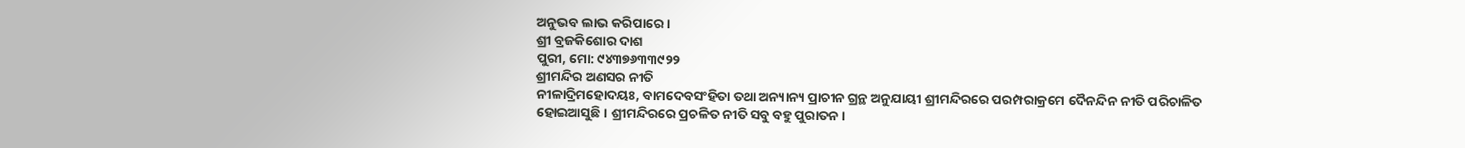ଅନୁଭବ ଲାଭ କରିପାରେ।
ଶ୍ରୀ ବ୍ରଜକିଶୋର ଦାଶ
ପୁରୀ, ମୋ: ୯୪୩୭୬୩୩୯୨୨
ଶ୍ରୀମନ୍ଦିର ଅଣସର ନୀତି
ନୀଳାଦ୍ରିମହୋଦୟଃ, ବାମଦେବସଂହିତା ତଥା ଅନ୍ୟାନ୍ୟ ପ୍ରାଚୀନ ଗ୍ରନ୍ଥ ଅନୁଯାୟୀ ଶ୍ରୀମନ୍ଦିରରେ ପରମ୍ପରାକ୍ରମେ ଦୈନନ୍ଦିନ ନୀତି ପରିଚାଳିତ ହୋଇଆସୁଛି। ଶ୍ରୀମନ୍ଦିରରେ ପ୍ରଚଳିତ ନୀତି ସବୁ ବହୁ ପୁରାତନ।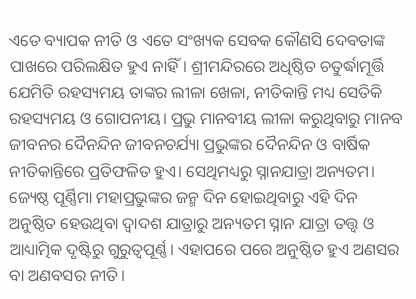ଏତେ ବ୍ୟାପକ ନୀତି ଓ ଏତେ ସଂଖ୍ୟକ ସେବକ କୌଣସି ଦେବତାଙ୍କ ପାଖରେ ପରିଲକ୍ଷିତ ହୁଏ ନାହିଁ। ଶ୍ରୀମନ୍ଦିରରେ ଅଧିଷ୍ଠିତ ଚତୁର୍ଦ୍ଧାମୂର୍ତ୍ତି ଯେମିତି ରହସ୍ୟମୟ ତାଙ୍କର ଲୀଳା ଖେଳା, ନୀତିକାନ୍ତି ମଧ୍ୟ ସେତିକି ରହସ୍ୟମୟ ଓ ଗୋପନୀୟ। ପ୍ରଭୁ ମାନବୀୟ ଲୀଳା କରୁଥିବାରୁ ମାନବ ଜୀବନର ଦୈନନ୍ଦିନ ଜୀବନଚର୍ଯ୍ୟା ପ୍ରଭୁଙ୍କର ଦୈନନ୍ଦିନ ଓ ବାର୍ଷିକ ନୀତିକାନ୍ତିରେ ପ୍ରତିଫଳିତ ହୁଏ। ସେଥିମଧ୍ୟରୁ ସ୍ନାନଯାତ୍ରା ଅନ୍ୟତମ। ଜ୍ୟେଷ୍ଠ ପୂର୍ଣ୍ଣିମା ମହାପ୍ରଭୁଙ୍କର ଜନ୍ମ ଦିନ ହୋଇଥିବାରୁ ଏହି ଦିନ ଅନୁଷ୍ଠିତ ହେଉଥିବା ଦ୍ୱାଦଶ ଯାତ୍ରାରୁ ଅନ୍ୟତମ ସ୍ନାନ ଯାତ୍ରା ତତ୍ତ୍ୱ ଓ ଆଧ୍ୟାତ୍ମିକ ଦୃଷ୍ଟିରୁ ଗୁରୁତ୍ୱପୂର୍ଣ୍ଣ। ଏହାପରେ ପରେ ଅନୁଷ୍ଠିତ ହୁଏ ଅଣସର ବା ଅଣବସର ନୀତି।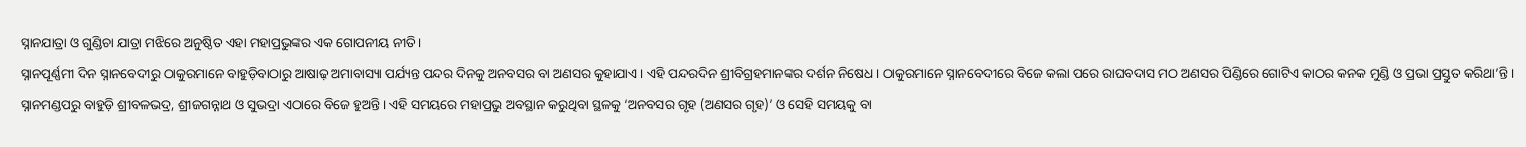ସ୍ନାନଯାତ୍ରା ଓ ଗୁଣ୍ଡିଚା ଯାତ୍ରା ମଝିରେ ଅନୁଷ୍ଠିତ ଏହା ମହାପ୍ରଭୁଙ୍କର ଏକ ଗୋପନୀୟ ନୀତି।
ସ୍ନାନପୂର୍ଣ୍ଣମୀ ଦିନ ସ୍ନାନବେଦୀରୁ ଠାକୁରମାନେ ବାହୁଡ଼ିବାଠାରୁ ଆଷାଢ଼ ଅମାବାସ୍ୟା ପର୍ଯ୍ୟନ୍ତ ପନ୍ଦର ଦିନକୁ ଅନବସର ବା ଅଣସର କୁହାଯାଏ। ଏହି ପନ୍ଦରଦିନ ଶ୍ରୀବିଗ୍ରହମାନଙ୍କର ଦର୍ଶନ ନିଷେଧ। ଠାକୁରମାନେ ସ୍ନାନବେଦୀରେ ବିଜେ କଲା ପରେ ରାଘବଦାସ ମଠ ଅଣସର ପିଣ୍ଡିରେ ଗୋଟିଏ କାଠର କନକ ମୁଣ୍ଡି ଓ ପ୍ରଭା ପ୍ରସ୍ତୁତ କରିଥା’ନ୍ତି। ସ୍ନାନମଣ୍ଡପରୁ ବାହୁଡ଼ି ଶ୍ରୀବଳଭଦ୍ର, ଶ୍ରୀଜଗନ୍ନାଥ ଓ ସୁଭଦ୍ରା ଏଠାରେ ବିଜେ ହୁଅନ୍ତି। ଏହି ସମୟରେ ମହାପ୍ରଭୁ ଅବସ୍ଥାନ କରୁଥିବା ସ୍ଥଳକୁ ‘ଅନବସର ଗୃହ (ଅଣସର ଗୃହ)’ ଓ ସେହି ସମୟକୁ ବା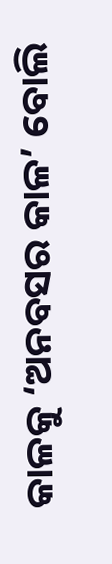କାଳକୁ ‘ଅନବସର କାଳ’ ବୋଲି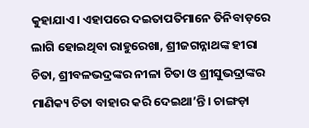କୁହାଯାଏ। ଏହାପରେ ଦଇତାପତିମାନେ ତିନିବାଡ଼ରେ ଲାଗି ହୋଇଥିବା ରାହୁରେଖା, ଶ୍ରୀଜଗନ୍ନାଥଙ୍କ ହୀରା ଚିତା, ଶ୍ରୀବଳଭଦ୍ରଙ୍କର ନୀଳା ଚିତା ଓ ଶ୍ରୀସୁଭଦ୍ରାଙ୍କର ମାଣିକ୍ୟ ଚିତା ବାହାର କରି ଦେଇଥା’ନ୍ତି। ଚାଙ୍ଗଡ଼ା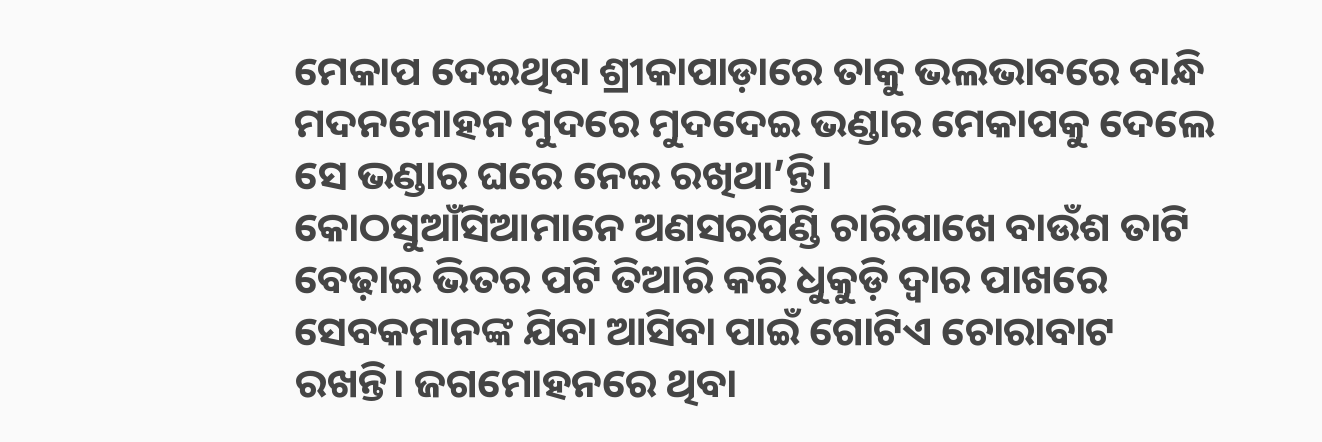ମେକାପ ଦେଇଥିବା ଶ୍ରୀକାପାଡ଼ାରେ ତାକୁ ଭଲଭାବରେ ବାନ୍ଧି ମଦନମୋହନ ମୁଦରେ ମୁଦଦେଇ ଭଣ୍ଡାର ମେକାପକୁ ଦେଲେ ସେ ଭଣ୍ଡାର ଘରେ ନେଇ ରଖିଥା’ନ୍ତି।
କୋଠସୁଆଁସିଆମାନେ ଅଣସରପିଣ୍ଡି ଚାରିପାଖେ ବାଉଁଶ ତାଟି ବେଢ଼ାଇ ଭିତର ପଟି ତିଆରି କରି ଧୁକୁଡ଼ି ଦ୍ୱାର ପାଖରେ ସେବକମାନଙ୍କ ଯିବା ଆସିବା ପାଇଁ ଗୋଟିଏ ଚୋରାବାଟ ରଖନ୍ତି। ଜଗମୋହନରେ ଥିବା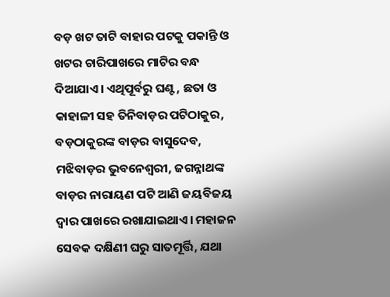ବଡ଼ ଖଟ ତାଟି ବାହାର ପଟକୁ ପକାନ୍ତି ଓ ଖଟର ଚାରିପାଖରେ ମାଟିର ବନ୍ଧ ଦିଆଯାଏ। ଏଥିପୂର୍ବରୁ ଘଣ୍ଟ, ଛତା ଓ କାହାଳୀ ସହ ତିନିବାଡ଼ର ପଟିଠାକୁର, ବଡ଼ଠାକୁରଙ୍କ ବାଡ଼ର ବାସୁଦେବ, ମଝିବାଡ଼ର ଭୁବନେଶ୍ୱରୀ, ଜଗନ୍ନାଥଙ୍କ ବାଡ଼ର ନାରାୟଣ ପଟି ଆଣି ଜୟବିଜୟ ଦ୍ୱାର ପାଖରେ ରଖାଯାଇଥାଏ। ମହାଜନ ସେବକ ଦକ୍ଷିଣୀ ଘରୁ ସାତମୂର୍ତ୍ତି, ଯଥା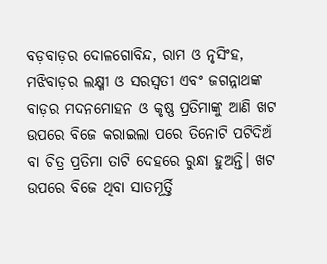ବଡ଼ବାଡ଼ର ଦୋଳଗୋବିନ୍ଦ, ରାମ ଓ ନୃସିଂହ, ମଝିବାଡ଼ର ଲକ୍ଷ୍ମୀ ଓ ସରସ୍ୱତୀ ଏବଂ ଜଗନ୍ନାଥଙ୍କ ବାଡ଼ର ମଦନମୋହନ ଓ କୃଷ୍ଣ ପ୍ରତିମାଙ୍କୁ ଆଣି ଖଟ ଉପରେ ବିଜେ କରାଇଲା ପରେ ତିନୋଟି ପଟିଦିଅଁ ବା ଚିତ୍ର ପ୍ରତିମା ତାଟି ଦେହରେ ରୁନ୍ଧା ହୁଅନ୍ତି। ଖଟ ଉପରେ ବିଜେ ଥିବା ସାତମୂର୍ତ୍ତି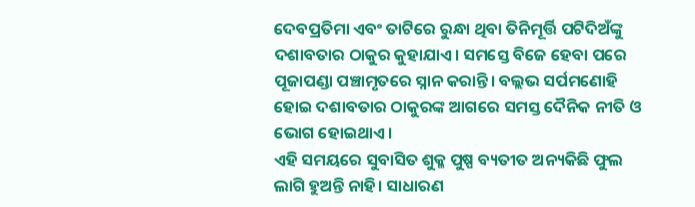ଦେବପ୍ରତିମା ଏବଂ ତାଟିରେ ରୁନ୍ଧା ଥିବା ତିନିମୂର୍ତ୍ତି ପଟିଦିଅଁଙ୍କୁ ଦଶାବତାର ଠାକୁର କୁହାଯାଏ। ସମସ୍ତେ ବିଜେ ହେବା ପରେ ପୂଜାପଣ୍ଡା ପଞ୍ଚାମୃତରେ ସ୍ନାନ କରାନ୍ତି। ବଲ୍ଲଭ ସର୍ପମଣୋହି ହୋଇ ଦଶାବତାର ଠାକୁରଙ୍କ ଆଗରେ ସମସ୍ତ ଦୈନିକ ନୀତି ଓ ଭୋଗ ହୋଇଥାଏ।
ଏହି ସମୟରେ ସୁବାସିତ ଶୁକ୍ଳ ପୁଷ୍ପ ବ୍ୟତୀତ ଅନ୍ୟକିଛି ଫୁଲ ଲାଗି ହୁଅନ୍ତି ନାହି। ସାଧାରଣ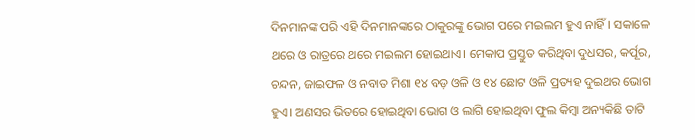ଦିନମାନଙ୍କ ପରି ଏହି ଦିନମାନଙ୍କରେ ଠାକୁରଙ୍କୁ ଭୋଗ ପରେ ମଇଲମ ହୁଏ ନାହିଁ। ସକାଳେ ଥରେ ଓ ରାତ୍ରରେ ଥରେ ମଇଲମ ହୋଇଥାଏ। ମେକାପ ପ୍ରସ୍ତୁତ କରିଥିବା ଦୁଧସର, କର୍ପୂର, ଚନ୍ଦନ, ଜାଇଫଳ ଓ ନବାତ ମିଶା ୧୪ ବଡ଼ ଓଳି ଓ ୧୪ ଛୋଟ ଓଳି ପ୍ରତ୍ୟହ ଦୁଇଥର ଭୋଗ ହୁଏ। ଅଣସର ଭିତରେ ହୋଇଥିବା ଭୋଗ ଓ ଲାଗି ହୋଇଥିବା ଫୁଲ କିମ୍ବା ଅନ୍ୟକିଛି ତାଟି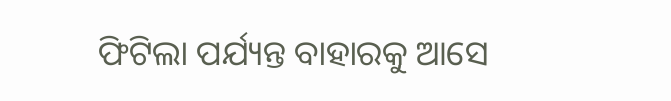ଫିଟିଲା ପର୍ଯ୍ୟନ୍ତ ବାହାରକୁ ଆସେ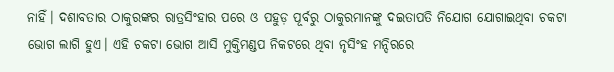ନାହିଁ। ଦଶାବତାର ଠାକୁରଙ୍କର ରାତ୍ରସିଂହାର ପରେ ଓ ପହୁଡ଼ ପୂର୍ବରୁ ଠାକୁରମାନଙ୍କୁ ଦଇତାପତି ନିଯୋଗ ଯୋଗାଇଥିବା ଚକଟା ଭୋଗ ଲାଗି ହୁଏ। ଏହି ଚକଟା ଭୋଗ ଆସି ମୁକ୍ତିମଣ୍ଡପ ନିକଟରେ ଥିବା ନୃସିଂହ ମନ୍ଦିରରେ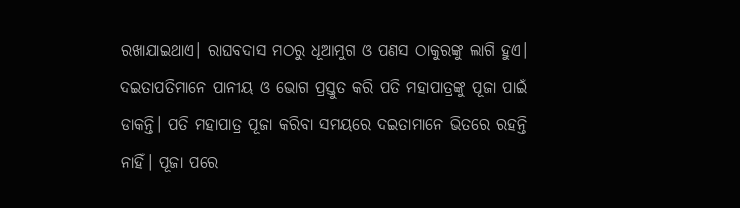ରଖାଯାଇଥାଏ। ରାଘବଦାସ ମଠରୁ ଧୂଆମୁଗ ଓ ପଣସ ଠାକୁରଙ୍କୁ ଲାଗି ହୁଏ। ଦଇତାପତିମାନେ ପାନୀୟ ଓ ଭୋଗ ପ୍ରସ୍ତୁତ କରି ପତି ମହାପାତ୍ରଙ୍କୁ ପୂଜା ପାଇଁ ଡାକନ୍ତି। ପତି ମହାପାତ୍ର ପୂଜା କରିବା ସମୟରେ ଦଇତାମାନେ ଭିତରେ ରହନ୍ତି ନାହିଁ। ପୂଜା ପରେ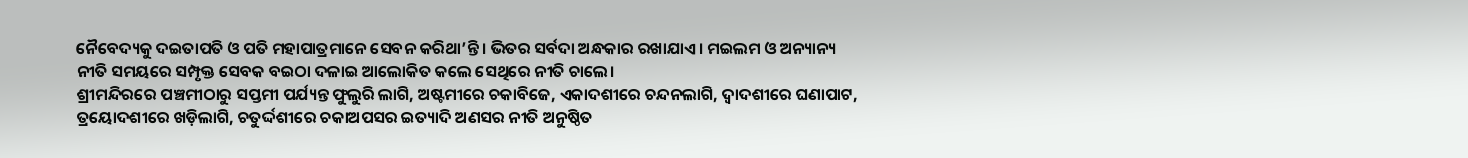ନୈବେଦ୍ୟକୁ ଦଇତାପତି ଓ ପତି ମହାପାତ୍ରମାନେ ସେବନ କରିଥା’ନ୍ତି। ଭିତର ସର୍ବଦା ଅନ୍ଧକାର ରଖାଯାଏ। ମଇଲମ ଓ ଅନ୍ୟାନ୍ୟ ନୀତି ସମୟରେ ସମ୍ପୃକ୍ତ ସେବକ ବଇଠା ଦଳାଇ ଆଲୋକିତ କଲେ ସେଥିରେ ନୀତି ଚାଲେ।
ଶ୍ରୀମନ୍ଦିରରେ ପଞ୍ଚମୀଠାରୁ ସପ୍ତମୀ ପର୍ଯ୍ୟନ୍ତ ଫୁଲୁରି ଲାଗି, ଅଷ୍ଟମୀରେ ଚକାବିଜେ, ଏକାଦଶୀରେ ଚନ୍ଦନଲାଗି, ଦ୍ୱାଦଶୀରେ ଘଣାପାଟ, ତ୍ରୟୋଦଶୀରେ ଖଡ଼ିଲାଗି, ଚତୁର୍ଦ୍ଦଶୀରେ ଚକାଅପସର ଇତ୍ୟାଦି ଅଣସର ନୀତି ଅନୁଷ୍ଠିତ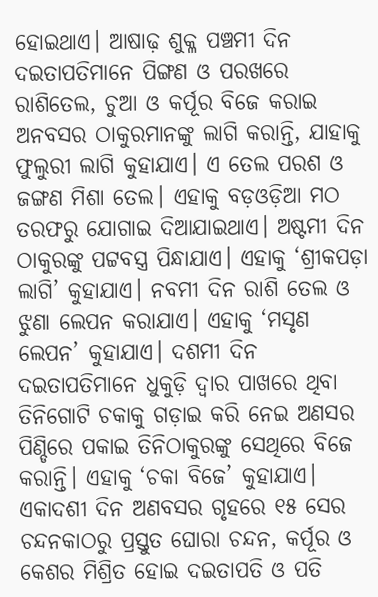ହୋଇଥାଏ। ଆଷାଢ଼ ଶୁକ୍ଳ ପଞ୍ଚମୀ ଦିନ ଦଇତାପତିମାନେ ପିଙ୍ଗଣ ଓ ପରଖରେ ରାଶିତେଲ, ଚୁଆ ଓ କର୍ପୂର ବିଜେ କରାଇ ଅନବସର ଠାକୁରମାନଙ୍କୁ ଲାଗି କରାନ୍ତି, ଯାହାକୁ ଫୁଲୁରୀ ଲାଗି କୁହାଯାଏ। ଏ ତେଲ ପରଶ ଓ ଜଙ୍ଗଣ ମିଶା ତେଲ। ଏହାକୁ ବଡ଼ଓଡ଼ିଆ ମଠ ତରଫରୁ ଯୋଗାଇ ଦିଆଯାଇଥାଏ। ଅଷ୍ଟମୀ ଦିନ ଠାକୁରଙ୍କୁ ପଟ୍ଟବସ୍ତ୍ର ପିନ୍ଧାଯାଏ। ଏହାକୁ ‘ଶ୍ରୀକପଡ଼ା ଲାଗି’ କୁହାଯାଏ। ନବମୀ ଦିନ ରାଶି ତେଲ ଓ ଝୁଣା ଲେପନ କରାଯାଏ। ଏହାକୁ ‘ମସୃଣ ଲେପନ’ କୁହାଯାଏ। ଦଶମୀ ଦିନ ଦଇତାପତିମାନେ ଧୁକୁଡ଼ି ଦ୍ୱାର ପାଖରେ ଥିବା ତିନିଗୋଟି ଚକାକୁ ଗଡ଼ାଇ କରି ନେଇ ଅଣସର ପିଣ୍ଡିରେ ପକାଇ ତିନିଠାକୁରଙ୍କୁ ସେଥିରେ ବିଜେ କରାନ୍ତି। ଏହାକୁ ‘ଚକା ବିଜେ’ କୁହାଯାଏ। ଏକାଦଶୀ ଦିନ ଅଣବସର ଗୃହରେ ୧୫ ସେର ଚନ୍ଦନକାଠରୁ ପ୍ରସ୍ତୁତ ଘୋରା ଚନ୍ଦନ, କର୍ପୂର ଓ କେଶର ମିଶ୍ରିତ ହୋଇ ଦଇତାପତି ଓ ପତି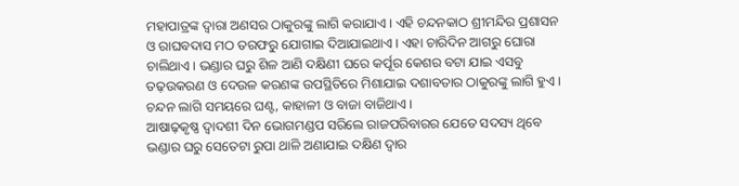ମହାପାତ୍ରଙ୍କ ଦ୍ୱାରା ଅଣସର ଠାକୁରଙ୍କୁ ଲାଗି କରାଯାଏ। ଏହି ଚନ୍ଦନକାଠ ଶ୍ରୀମନ୍ଦିର ପ୍ରଶାସନ ଓ ରାଘବଦାସ ମଠ ତରଫରୁ ଯୋଗାଇ ଦିଆଯାଇଥାଏ। ଏହା ଚାରିଦିନ ଆଗରୁ ଘୋରା ଚାଲିଥାଏ। ଭଣ୍ଡାର ଘରୁ ଶିଳ ଆଣି ଦକ୍ଷିଣୀ ଘରେ କର୍ପୂର କେଶର ବଟା ଯାଇ ଏସବୁ ତଢ଼ଉକରଣ ଓ ଦେଉଳ କରଣଙ୍କ ଉପସ୍ଥିତିରେ ମିଶାଯାଇ ଦଶାବତାର ଠାକୁରଙ୍କୁ ଲାଗି ହୁଏ। ଚନ୍ଦନ ଲାଗି ସମୟରେ ଘଣ୍ଟ, କାହାଳୀ ଓ ବାଜା ବାଜିଥାଏ।
ଆଷାଢ଼କୃଷ୍ଣ ଦ୍ୱାଦଶୀ ଦିନ ଭୋଗମଣ୍ଡପ ସରିଲେ ରାଜପରିବାରର ଯେତେ ସଦସ୍ୟ ଥିବେ ଭଣ୍ଡାର ଘରୁ ସେତେଟା ରୁପା ଥାଳି ଅଣାଯାଇ ଦକ୍ଷିଣ ଦ୍ୱାର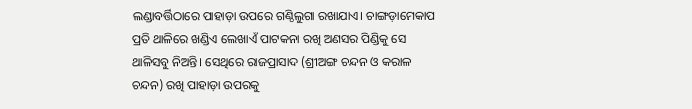ଲଣ୍ଡାବର୍ତ୍ତିଠାରେ ପାହାଡ଼ା ଉପରେ ଗଣ୍ଠିଲୁଗା ରଖାଯାଏ। ଚାଙ୍ଗଡ଼ାମେକାପ ପ୍ରତି ଥାଳିରେ ଖଣ୍ଡିଏ ଲେଖାଏଁ ପାଟକନା ରଖି ଅଣସର ପିଣ୍ଡିକୁ ସେ ଥାଳିସବୁ ନିଅନ୍ତି। ସେଥିରେ ରାଜପ୍ରାସାଦ (ଶ୍ରୀଅଙ୍ଗ ଚନ୍ଦନ ଓ କରାଳ ଚନ୍ଦନ) ରଖି ପାହାଡ଼ା ଉପରକୁ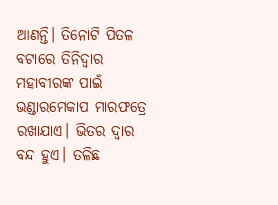ଆଣନ୍ତି। ତିନୋଟି ପିତଳ ବଟାରେ ତିନିଦ୍ୱାର ମହାବୀରଙ୍କ ପାଇଁ ଭଣ୍ଡାରମେକାପ ମାରଫତ୍ରେ ରଖାଯାଏ। ଭିତର ଦ୍ୱାର ବନ୍ଦ ହୁଏ। ତଳିଛ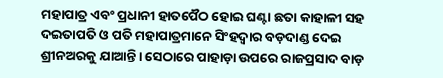ମହାପାତ୍ର ଏବଂ ପ୍ରଧାନୀ ହାତପୈଠ ହୋଇ ଘଣ୍ଟା ଛତା କାହାଳୀ ସହ ଦଇତାପତି ଓ ପତି ମହାପାତ୍ରମାନେ ସିଂହଦ୍ୱାର ବଡ଼ଦାଣ୍ଡ ଦେଇ ଶ୍ରୀନଅରକୁ ଯାଆନ୍ତି। ସେଠାରେ ପାହାଡ଼ା ଉପରେ ରାଜପ୍ରସାଦ ବାଡ଼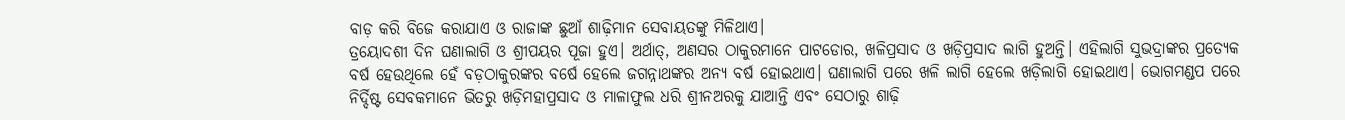ବାଡ଼ କରି ବିଜେ କରାଯାଏ ଓ ରାଜାଙ୍କ ଛୁଆଁ ଶାଢ଼ିମାନ ସେବାୟତଙ୍କୁ ମିଳିଥାଏ।
ତ୍ରୟୋଦଶୀ ଦିନ ଘଣାଲାଗି ଓ ଶ୍ରୀପୟର ପୂଜା ହୁଏ। ଅର୍ଥାତ୍, ଅଣସର ଠାକୁରମାନେ ପାଟଡୋର, ଖଳିପ୍ରସାଦ ଓ ଖଡ଼ିପ୍ରସାଦ ଲାଗି ହୁଅନ୍ତି। ଏହିଲାଗି ସୁଭଦ୍ରାଙ୍କର ପ୍ରତ୍ୟେକ ବର୍ଷ ହେଉଥିଲେ ହେଁ ବଡ଼ଠାକୁରଙ୍କର ବର୍ଷେ ହେଲେ ଜଗନ୍ନାଥଙ୍କର ଅନ୍ୟ ବର୍ଷ ହୋଇଥାଏ। ଘଣାଲାଗି ପରେ ଖଳି ଲାଗି ହେଲେ ଖଡ଼ିଲାଗି ହୋଇଥାଏ। ଭୋଗମଣ୍ଡପ ପରେ ନିର୍ଦ୍ଦିଷ୍ଟ ସେବକମାନେ ଭିତରୁ ଖଡ଼ିମହାପ୍ରସାଦ ଓ ମାଳାଫୁଲ ଧରି ଶ୍ରୀନଅରକୁ ଯାଆନ୍ତି ଏବଂ ସେଠାରୁ ଶାଢ଼ି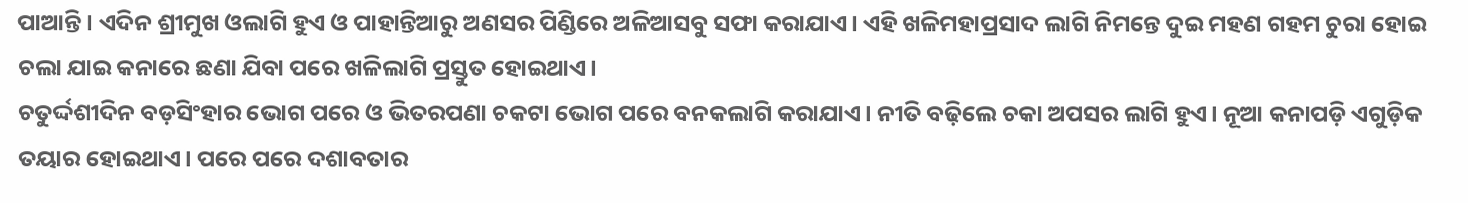ପାଆନ୍ତି। ଏଦିନ ଶ୍ରୀମୁଖ ଓଲାଗି ହୁଏ ଓ ପାହାନ୍ତିଆରୁ ଅଣସର ପିଣ୍ଡିରେ ଅଳିଆସବୁ ସଫା କରାଯାଏ। ଏହି ଖଳିମହାପ୍ରସାଦ ଲାଗି ନିମନ୍ତେ ଦୁଇ ମହଣ ଗହମ ଚୁରା ହୋଇ ଚଲା ଯାଇ କନାରେ ଛଣା ଯିବା ପରେ ଖଳିଲାଗି ପ୍ରସ୍ତୁତ ହୋଇଥାଏ।
ଚତୁର୍ଦ୍ଦଶୀଦିନ ବଡ଼ସିଂହାର ଭୋଗ ପରେ ଓ ଭିତରପଣା ଚକଟା ଭୋଗ ପରେ ବନକଲାଗି କରାଯାଏ। ନୀତି ବଢ଼ିଲେ ଚକା ଅପସର ଲାଗି ହୁଏ। ନୂଆ କନାପଡ଼ି ଏଗୁଡ଼ିକ ତୟାର ହୋଇଥାଏ। ପରେ ପରେ ଦଶାବତାର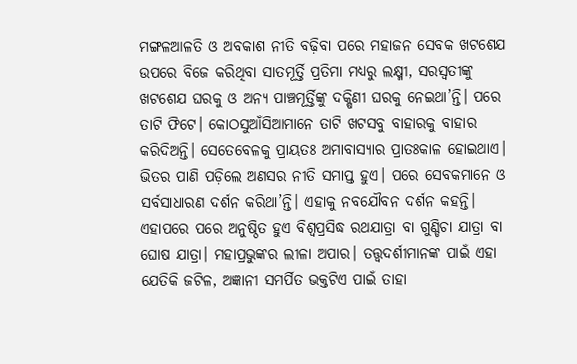ମଙ୍ଗଳଆଳତି ଓ ଅବକାଶ ନୀତି ବଢ଼ିବା ପରେ ମହାଜନ ସେବକ ଖଟଶେଯ ଉପରେ ବିଜେ କରିଥିବା ସାତମୂର୍ତ୍ତି ପ୍ରତିମା ମଧ୍ୟରୁ ଲକ୍ଷ୍ମୀ, ସରସ୍ୱତୀଙ୍କୁ ଖଟଶେଯ ଘରକୁ ଓ ଅନ୍ୟ ପାଞ୍ଚମୂର୍ତ୍ତିଙ୍କୁ ଦକ୍ଷିଣୀ ଘରକୁ ନେଇଥା’ନ୍ତି। ପରେ ତାଟି ଫିଟେ। କୋଠସୁଆଁସିଆମାନେ ତାଟି ଖଟସବୁ ବାହାରକୁ ବାହାର କରିଦିଅନ୍ତି। ସେତେବେଳକୁ ପ୍ରାୟତଃ ଅମାବାସ୍ୟାର ପ୍ରାତଃକାଳ ହୋଇଥାଏ। ଭିତର ପାଣି ପଡ଼ିଲେ ଅଣସର ନୀତି ସମାପ୍ତ ହୁଏ। ପରେ ସେବକମାନେ ଓ ସର୍ବସାଧାରଣ ଦର୍ଶନ କରିଥା’ନ୍ତି। ଏହାକୁ ନବଯୌବନ ଦର୍ଶନ କହନ୍ତି।
ଏହାପରେ ପରେ ଅନୁଷ୍ଠିତ ହୁଏ ବିଶ୍ୱପ୍ରସିଦ୍ଧ ରଥଯାତ୍ରା ବା ଗୁଣ୍ଡିଚା ଯାତ୍ରା ବା ଘୋଷ ଯାତ୍ରା। ମହାପ୍ରଭୁଙ୍କର ଲୀଳା ଅପାର। ତତ୍ତ୍ୱଦର୍ଶୀମାନଙ୍କ ପାଇଁ ଏହା ଯେତିକି ଜଟିଳ, ଅଜ୍ଞାନୀ ସମର୍ପିତ ଭକ୍ତଟିଏ ପାଇଁ ତାହା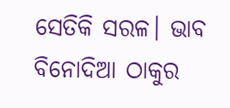ସେତିକି ସରଳ। ଭାବ ବିନୋଦିଆ ଠାକୁର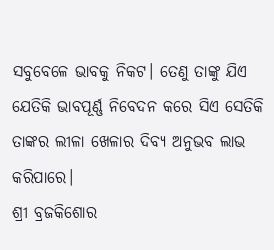ସବୁବେଳେ ଭାବକୁ ନିକଟ। ତେଣୁ ତାଙ୍କୁ ଯିଏ ଯେତିକି ଭାବପୂର୍ଣ୍ଣ ନିବେଦନ କରେ ସିଏ ସେତିକି ତାଙ୍କର ଲୀଳା ଖେଳାର ଦିବ୍ୟ ଅନୁଭବ ଲାଭ କରିପାରେ।
ଶ୍ରୀ ବ୍ରଜକିଶୋର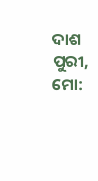ଦାଶ
ପୁରୀ, ମୋ: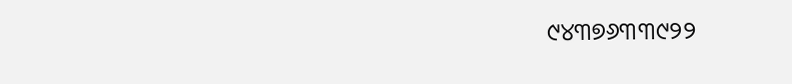୯୪୩୭୬୩୩୯୨୨